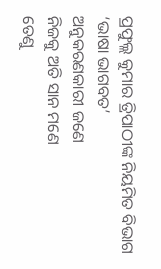ପ୍ରଫୁଲ୍ଲ କୁମାର ତ୍ରିପାଠୀଙ୍କ ନିୟମିତ ବିଭାଗ ‘ଭାଷା ଭାଗବତ’
ଅନୁକରଣକାରୀ ଜଣେ
ନିଜକୁ ଅତି ସାନ ମଣେ
ତେଣୁ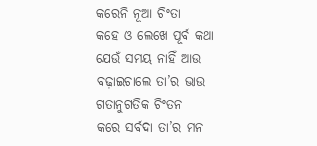କରେନି ନୂଆ ଚିଂତା
କହେ ଓ ଲେଖେ ପୂର୍ବ କଥା
ଯେଉଁ ସମୟ ନାହିଁ ଆଉ
ବଢ଼ାଇଚାଲେ ତା’ର ଭାଉ
ଗତାନୁଗତିକ ଚିଂତନ
କରେ ସର୍ବଦା ତା’ର ମନ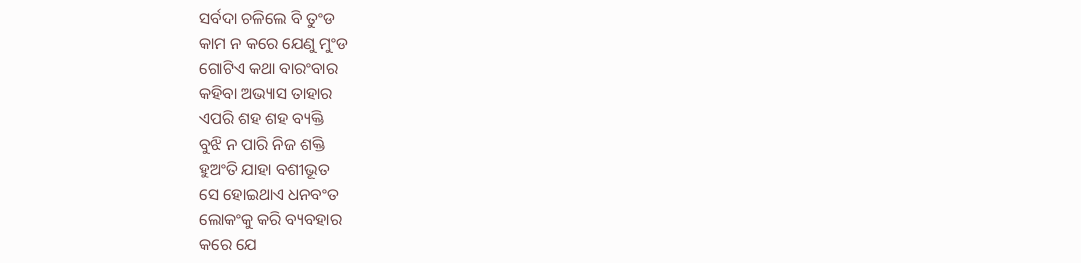ସର୍ବଦା ଚଳିଲେ ବି ତୁଂଡ
କାମ ନ କରେ ଯେଣୁ ମୁଂଡ
ଗୋଟିଏ କଥା ବାରଂବାର
କହିବା ଅଭ୍ୟାସ ତାହାର
ଏପରି ଶହ ଶହ ବ୍ୟକ୍ତି
ବୁଝି ନ ପାରି ନିଜ ଶକ୍ତି
ହୁଅଂତି ଯାହା ବଶୀଭୂତ
ସେ ହୋଇଥାଏ ଧନବଂତ
ଲୋକଂକୁ କରି ବ୍ୟବହାର
କରେ ଯେ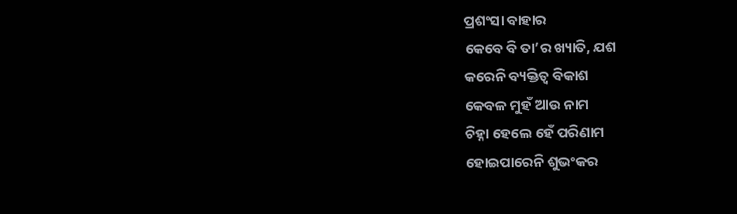ପ୍ରଶଂସା ବାହାର
କେବେ ବି ତା’ର ଖ୍ୟାତି, ଯଶ
କରେନି ବ୍ୟକ୍ତିତ୍ୱ ବିକାଶ
କେବଳ ମୁହଁ ଆଉ ନାମ
ଚିହ୍ନା ହେଲେ ହେଁ ପରିଣାମ
ହୋଇପାରେନି ଶୁଭଂକର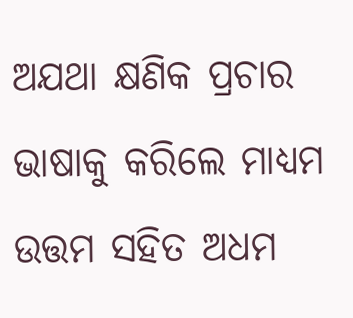ଅଯଥା କ୍ଷଣିକ ପ୍ରଚାର
ଭାଷାକୁ କରିଲେ ମାଧ୍ଯମ
ଉତ୍ତମ ସହିତ ଅଧମ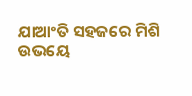ଯାଆଂତି ସହଜରେ ମିଶି
ଉଭୟେ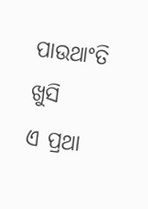ପାଉଥାଂତି ଖୁସି
ଏ ପ୍ରଥା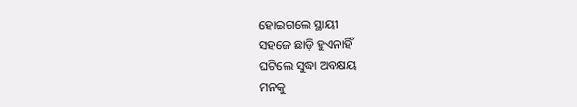ହୋଇଗଲେ ସ୍ଥାୟୀ
ସହଜେ ଛାଡ଼ି ହୁଏନାହିଁ
ଘଟିଲେ ସୁଦ୍ଧା ଅବକ୍ଷୟ
ମନକୁ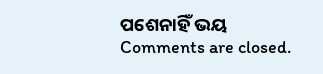ପଶେନାହିଁ ଭୟ
Comments are closed.